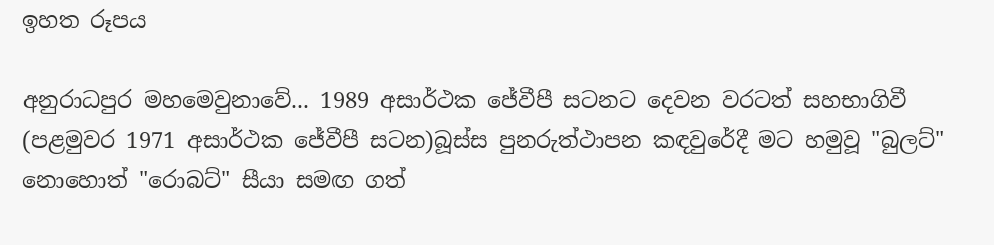ඉහත රූපය

අනුරාධපුර මහමෙවුනාවේ... 1989 අසාර්ථක ජේවීපී සටනට දෙවන වරටත් සහභාගිවී (පළමුවර 1971 අසාර්ථක ජේවීපී සටන)බූස්ස පුනරුත්ථාපන කඳවුරේදී මට හමුවූ "බුලට්" නොහොත් "රොබට්" සීයා සමඟ ගත්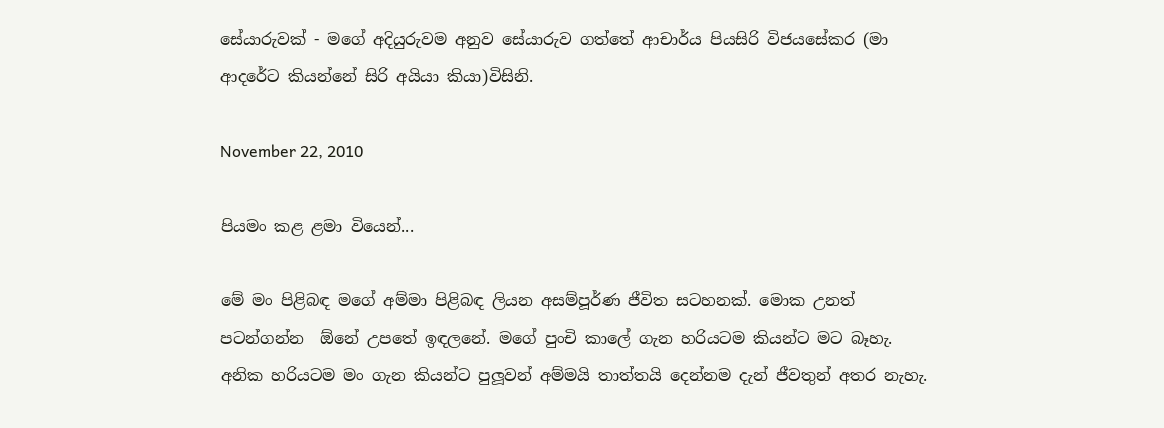සේයාරුවක් - මගේ අදියුරුවම අනුව සේයාරුව ගත්තේ ආචාර්ය පියසිරි විජයසේකර (මා ආදරේට කියන්නේ සිරි අයියා කියා)විසිනි.

November 22, 2010

පියමං කළ ළමා වියෙන්...

මේ මං පිළිබඳ මගේ අම්මා පිළිබඳ ලියන අසම්පූර්ණ ජීවිත සටහනක්. මොක උනත් පටන්ගන්න  ඕනේ උපතේ ඉඳලනේ. මගේ පුංචි කාලේ ගැන හරියටම කියන්ට මට බෑහැ. අනික හරියටම මං ගැන කියන්ට පුලූවන් අම්මයි තාත්තයි දෙන්නම දැන් ජීවතුන් අතර නැහැ.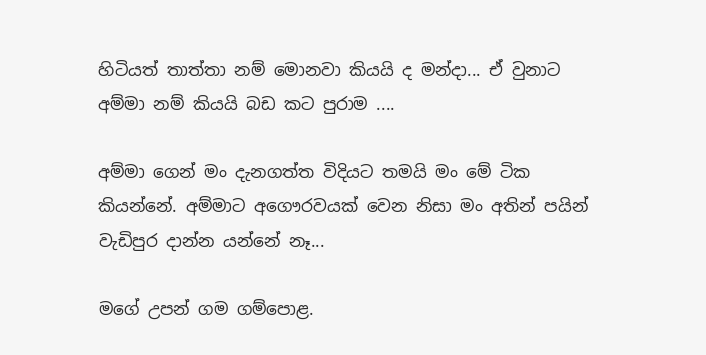හිටියත් තාත්තා නම් මොනවා කියයි ද මන්දා... ඒ වුනාට අම්මා නම් කියයි බඩ කට පුරාම ....

අම්මා ගෙන් මං දැනගත්ත විදියට තමයි මං මේ ටික කියන්නේ. අම්මාට අගෞරවයක් වෙන නිසා මං අතින් පයින් වැඩිපුර දාන්න යන්නේ නෑ...

මගේ උපන් ගම ගම්පොළ.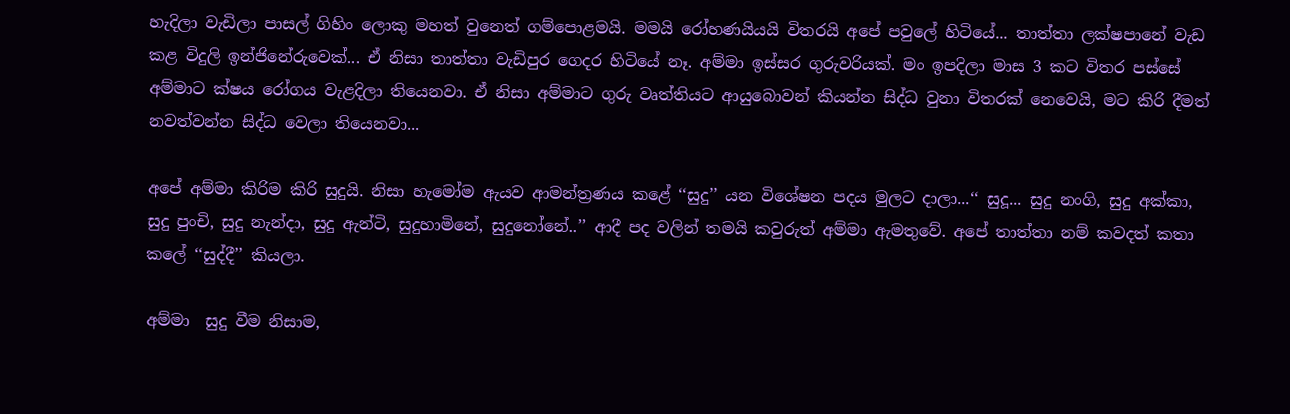හැදිලා වැඩිලා පාසල් ගිහිං ලොකු මහත් වුනෙත් ගම්පොළමයි. මමයි රෝහණයියයි විතරයි අපේ පවුලේ හිටියේ... තාත්තා ලක්ෂපානේ වැඩ කළ විදුලි ඉන්ජිනේරුවෙක්... ඒ නිසා තාත්තා වැඩිපුර ගෙදර හිටියේ නෑ. අම්මා ඉස්සර ගුරුවරියක්. මං ඉපදිලා මාස 3 කට විතර පස්සේ අම්මාට ක්ෂය රෝගය වැළදිලා තියෙනවා. ඒ නිසා අම්මාට ගුරු වෘත්තියට ආයුබොවන් කියන්න සිද්ධ වුනා විතරක් නෙවෙයි, මට කිරි දීමත් නවත්වන්න සිද්ධ වෙලා තියෙනවා...

අපේ අම්මා කිරිම කිරි සුදුයි. නිසා හැමෝම ඇයව ආමන්ත්‍රණය කළේ ‘‘සුදු’’ යන විශේෂන පදය මුලට දාලා...‘‘ සුදූ... සුදු නංගි, සුදු අක්කා, සුදු පුංචි, සුදු නැන්දා, සුදු ඇන්ටි, සුදුහාමිනේ, සුදුනෝනේ..’’ ආදී පද වලින් තමයි කවුරුත් අම්මා ඇමතුවේ. අපේ තාත්තා නම් කවදත් කතා කලේ ‘‘සුද්දී’’ කියලා.

අම්මා  සුදු වීම නිසාම,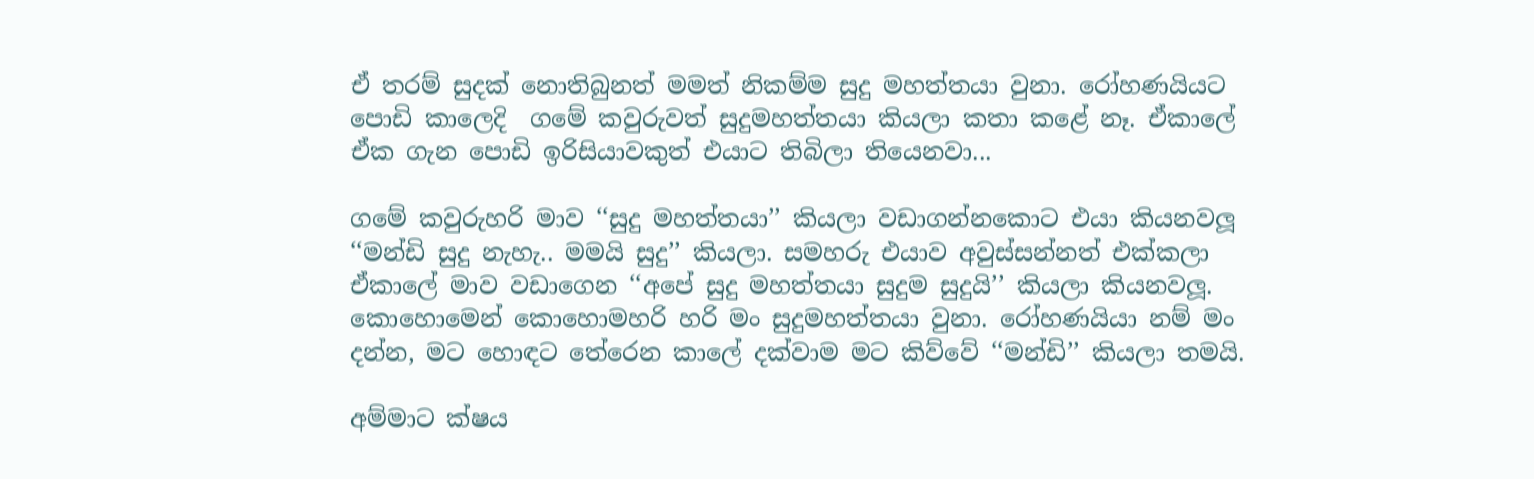ඒ තරම් සුදක් නොතිබුනත් මමත් නිකම්ම සුදු මහත්තයා වුනා. රෝහණයියට පොඩි කාලෙදි  ගමේ කවුරුවත් සුදුමහත්තයා කියලා කතා කළේ නෑ. ඒකාලේ ඒක ගැන පොඩි ඉරිසියාවකුත් එයාට තිබිලා තියෙනවා...

ගමේ කවුරුහරි මාව ‘‘සුදු මහත්තයා’’ කියලා වඩාගන්නකොට එයා කියනවලූ ‘‘මන්ඩි සුදු නැහැ.. මමයි සුදු’’ කියලා. සමහරු එයාව අවුස්සන්නත් එක්කලා ඒකාලේ මාව වඩාගෙන ‘‘අපේ සුදු මහත්තයා සුදුම සුදුයි’’ කියලා කියනවලූ. කොහොමෙන් කොහොමහරි හරි මං සුදුමහත්තයා වුනා. රෝහණයියා නම් මං දන්න, මට හොඳට තේරෙන කාලේ දක්වාම මට කිව්වේ ‘‘මන්ඩි’’ කියලා තමයි.

අම්මාට ක්ෂය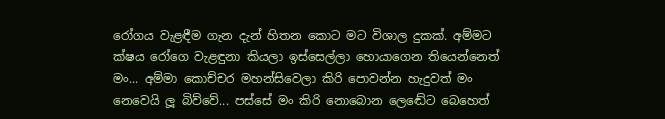රෝගය වැළඳීම ගැන දැන් හිතන කොට මට විශාල දුකක්. අම්මට ක්ෂය රෝගෙ වැළඳුනා කියලා ඉස්සෙල්ලා හොයාගෙන තියෙන්නෙත් මං... අම්මා කොච්චර මහන්සිවෙලා කිරි පොවන්න හැදුවත් මං නෙවෙයි ලූ බිව්වේ... පස්සේ මං කිරි නොබොන ලෙඬේට බෙහෙත්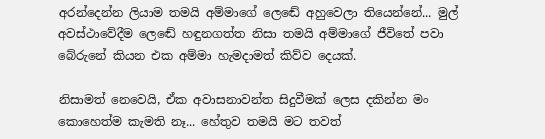අරන්දෙන්න ලියාම තමයි අම්මාගේ ලෙඬේ අහුවෙලා තියෙන්නේ... මුල් අවස්ථාවේදීම ලෙඬේ හඳුනගත්ත නිසා තමයි අම්මාගේ ජීවිතේ පවා බේරුනේ කියන එක අම්මා හැමදාමත් කිව්ව දෙයක්.

නිසාමත් නෙවෙයි, ඒක අවාසනාවන්ත සිදුවීමක් ලෙස දකින්න මං කොහෙත්ම කැමති නෑ... හේතුව තමයි මට තවත්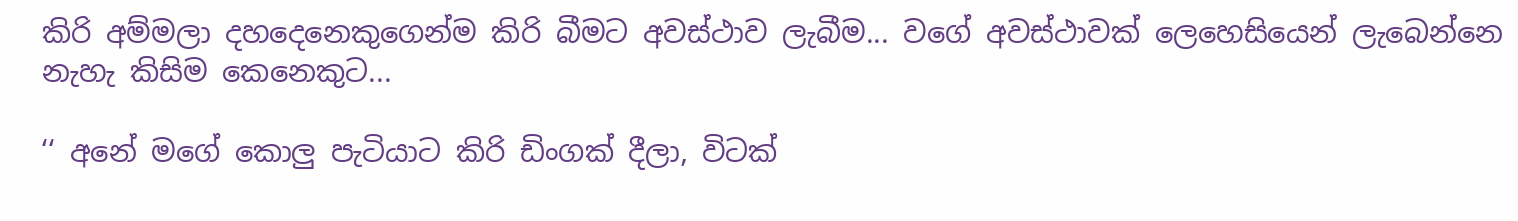කිරි අම්මලා දහදෙනෙකුගෙන්ම කිරි බීමට අවස්ථාව ලැබීම... වගේ අවස්ථාවක් ලෙහෙසියෙන් ලැබෙන්නෙ නැහැ කිසිම කෙනෙකුට...

‘‘ අනේ මගේ කොලු පැටියාට කිරි ඩිංගක් දීලා, විටක්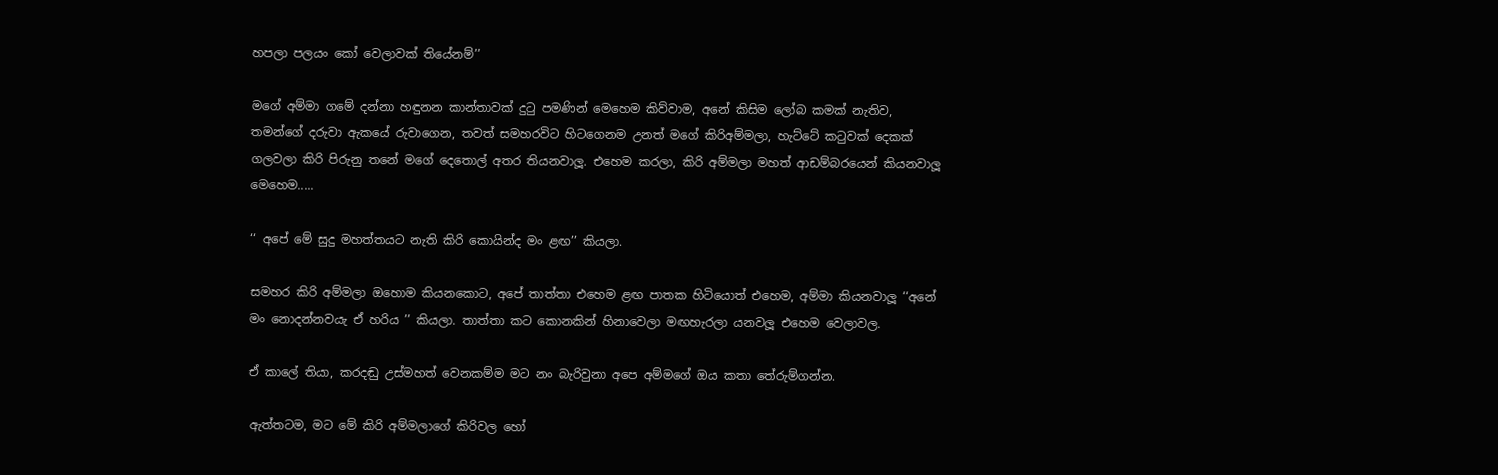හපලා පලයං කෝ වෙලාවක් තියේනම්’’

මගේ අම්මා ගමේ දන්නා හඳුනන කාන්තාවක් දුටු පමණින් මෙහෙම කිව්වාම, අනේ කිසිම ලෝබ කමක් නැතිව, තමන්ගේ දරුවා ඇකයේ රුවාගෙන, තවත් සමහරවිට හිටගෙනම උනත් මගේ කිරිඅම්මලා, හැට්ටේ කටුවක් දෙකක් ගලවලා කිරි පිරුනු තනේ මගේ දෙතොල් අතර තියනවාලූ. එහෙම කරලා, කිරි අම්මලා මහත් ආඩම්බරයෙන් කියනවාලූ මෙහෙම.....

‘‘ අපේ මේ සුදු මහත්තයට නැති කිරි කොයින්ද මං ළඟ’’ කියලා.

සමහර කිරි අම්මලා ඔහොම කියනකොට, අපේ තාත්තා එහෙම ළඟ පාතක හිටියොත් එහෙම, අම්මා කියනවාලූ ‘‘අනේ මං නොදන්නවයැ ඒ හරිය ’’ කියලා. තාත්තා කට කොනකින් හිනාවෙලා මඟහැරලා යනවලූ එහෙම වෙලාවල.

ඒ කාලේ තියා, කරදඬු උස්මහත් වෙනකම්ම මට නං බැරිවුනා අපෙ අම්මගේ ඔය කතා තේරුම්ගන්න.

ඇත්තටම, මට මේ කිරි අම්මලාගේ කිරිවල හෝ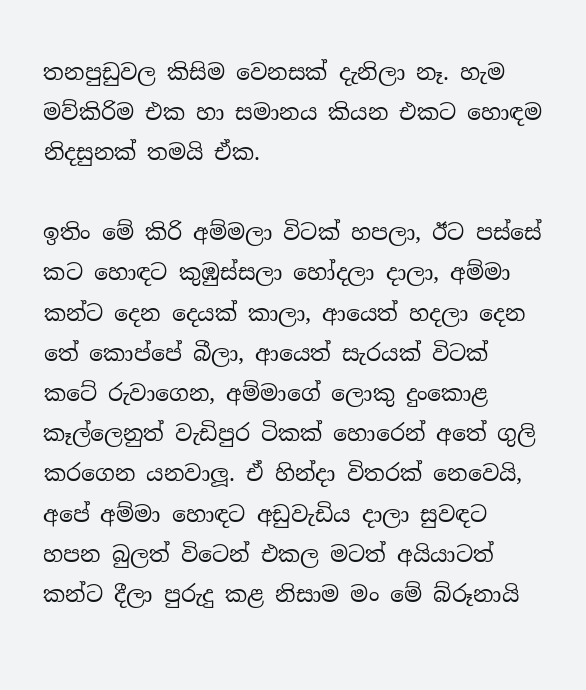තනපුඩුවල කිසිම වෙනසක් දැනිලා නෑ. හැම මව්කිරිම එක හා සමානය කියන එකට හොඳම නිදසුනක් තමයි ඒක.

ඉතිං මේ කිරි අම්මලා විටක් හපලා, ඊට පස්සේ කට හොඳට කුඹුස්සලා හෝදලා දාලා, අම්මා කන්ට දෙන දෙයක් කාලා, ආයෙත් හදලා දෙන තේ කොප්පේ බීලා, ආයෙත් සැරයක් විටක් කටේ රුවාගෙන, අම්මාගේ ලොකු දුංකොළ කෑල්ලෙනුත් වැඩිපුර ටිකක් හොරෙන් අතේ ගුලි කරගෙන යනවාලූ. ඒ හින්දා විතරක් නෙවෙයි, අපේ අම්මා හොඳට අඩුවැඩිය දාලා සුවඳට හපන බුලත් විටෙන් එකල මටත් අයියාටත් කන්ට දීලා පුරුදු කළ නිසාම මං මේ බ්රූනායි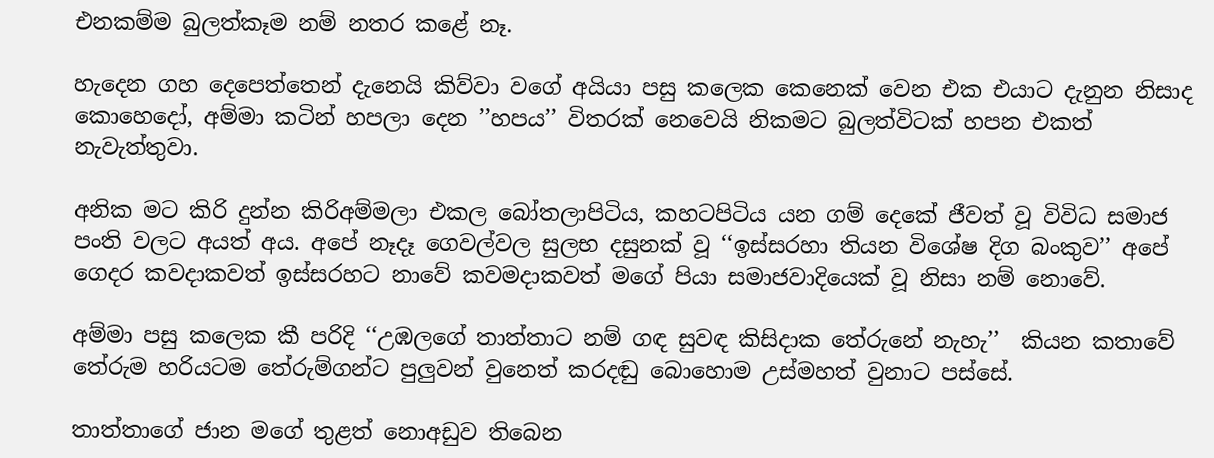එනකම්ම බුලත්කෑම නම් නතර කළේ නෑ.

හැදෙන ගහ දෙපෙත්තෙන් දැනෙයි කිව්වා වගේ අයියා පසු කලෙක කෙනෙක් වෙන එක එයාට දැනුන නිසාද කොහෙදෝ, අම්මා කටින් හපලා දෙන ’’හපය’’ විතරක් නෙවෙයි නිකමට බුලත්විටක් හපන එකත් නැවැත්තුවා.

අනික මට කිරි දුන්න කිරිඅම්මලා එකල බෝතලාපිටිය, කහටපිටිය යන ගම් දෙකේ ජීවත් වූ විවිධ සමාජ පංති වලට අයත් අය. අපේ නෑදෑ ගෙවල්වල සුලභ දසුනක් වූ ‘‘ඉස්සරහා තියන විශේෂ දිග බංකුව’’ අපේ ගෙදර කවදාකවත් ඉස්සරහට නාවේ කවමදාකවත් මගේ පියා සමාජවාදියෙක් වූ නිසා නම් නොවේ.

අම්මා පසු කලෙක කී පරිදි ‘‘උඹලගේ තාත්තාට නම් ගඳ සුවඳ කිසිදාක තේරුනේ නැහැ’’  කියන කතාවේ තේරුම හරියටම තේරුම්ගන්ට පුලුවන් වුනෙත් කරදඬු බොහොම උස්මහත් වුනාට පස්සේ.

තාත්තාගේ ජාන මගේ තුළත් නොඅඩුව තිබෙන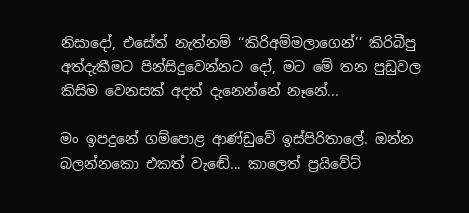නිසාදෝ, එසේත් නැත්නම් ‘‘කිරිඅම්මලාගෙන්’’ කිරිබීපු අත්දැකීමට පින්සිදුවෙන්නට දෝ, මට මේ තන පුඩුවල කිසිම වෙනසක් අදත් දැනෙන්නේ නෑනේ...

මං ඉපදුනේ ගම්පොළ ආණ්ඩුවේ ඉස්පිරිතාලේ. ඔන්න බලන්නකො එකත් වැඬේ... කාලෙත් ප්‍රයිවේට්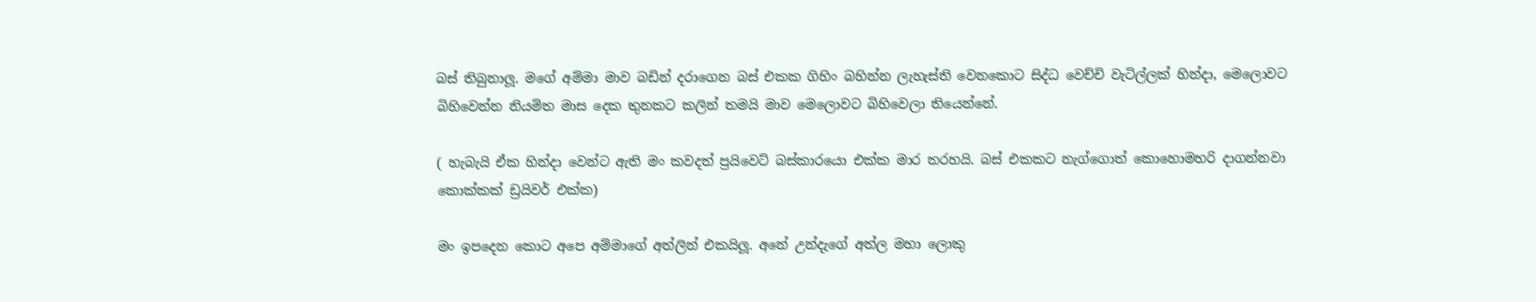බස් තිබුනාලූ. මගේ අම්මා මාව බඩින් දරාගෙන බස් එකක ගිහිං බහින්න ලැහැස්ති වෙනකොට සිද්ධ වෙච්චි වැටිල්ලක් හින්දා, මෙලොවට බිහිවෙන්න නියමිත මාස දෙක තුනකට කලින් තමයි මාව මෙලොවට බිහිවෙලා තියෙන්නේ.

( හැබැයි ඒක හින්දා වෙන්ට ඇති මං කවදත් ප්‍රයිවෙට් බස්කාරයො එක්ක මාර තරහයි. බස් එකකට නැග්ගොත් කොහොමහරි දාගන්නවා කොක්කක් ඩ්‍රයිවර් එක්ක)

මං ඉපදෙන කොට අපෙ අම්මාගේ අත්ලින් එකයිලූ. අනේ උන්දැගේ අත්ල මහා ලොකු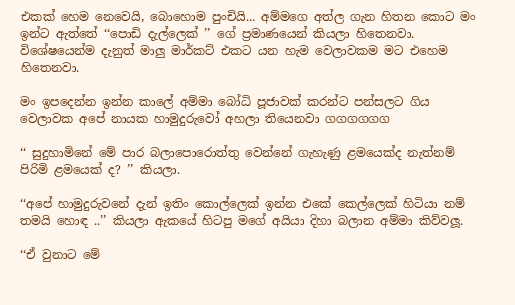එකක් හෙම නෙවෙයි, බොහොම පුංචියි... අම්මගෙ අත්ල ගැන හිතන කොට මං ඉන්ට ඇත්තේ ‘‘පොඩි දැල්ලෙක් ’’ ගේ ප්‍රමාණයෙන් කියලා හිතෙනවා. විශේෂයෙන්ම දැනුත් මාලු මාර්කට් එකට යන හැම වෙලාවකම මට එහෙම හිතෙනවා.

මං ඉපදෙන්න ඉන්න කාලේ අම්මා බෝධි පූජාවක් කරන්ට පන්සලට ගිය වෙලාවක අපේ නායක හාමුදුරුවෝ අහලා තියෙනවා ගගගගගග

‘‘ සුදුහාමිනේ මේ පාර බලාපොරොත්තු වෙන්නේ ගැහැණු ළමයෙක්ද නැත්නම් පිරිමි ළමයෙක් ද? ’’ කියලා.

‘‘අපේ හාමුදුරුවනේ දැන් ඉතිං කොල්ලෙක් ඉන්න එකේ කෙල්ලෙක් හිටියා නම් තමයි හොඳ ..’’ කියලා ඇකයේ හිටපු මගේ අයියා දිහා බලාන අම්මා කිව්වලූ.

‘‘ඒ වුනාට මේ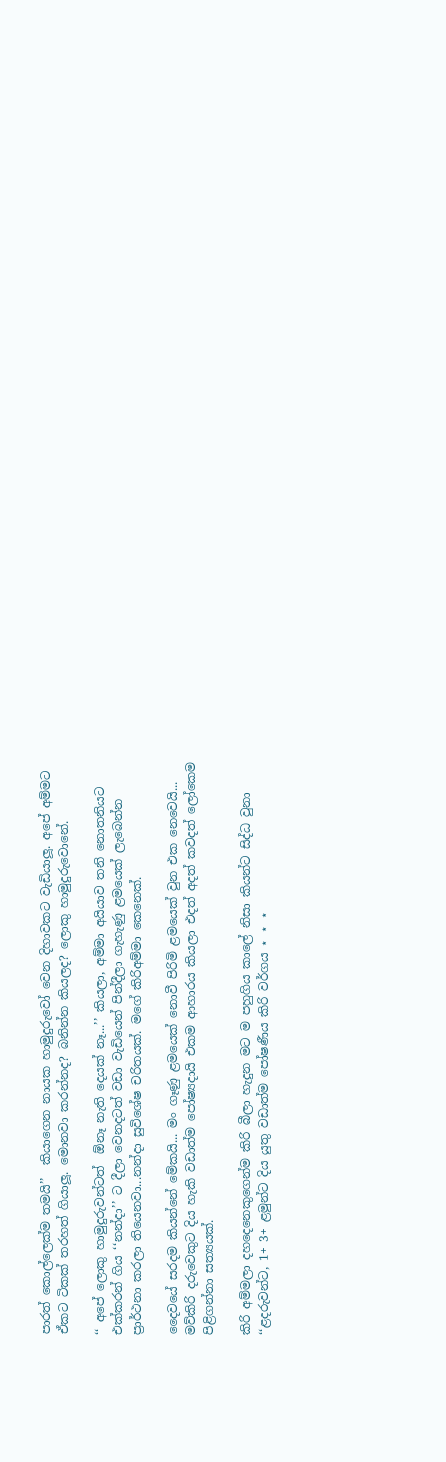පාරත් කොල්ලෙක්ම තමයි’’  කියාගෙන නායක හාමුදුරුවෝ වෙන දිහාවකට වැඩියාලූ. අපේ අම්මට ඒකට ටිකක් තරහත් ගියාලූ. මොනවා කරන්නද? බනින්න කියලද? ලොකු හාමුදුරුවොනේ.

‘‘ අපේ ලොකු හාමුදුරුවන්ටත්  ඕනෑ නැති දෙයක් නෑ...’’ කියලා, අම්මා අයියාව තනි නොතනියට එක්කරන් ගිය ‘‘නන්දා’’ ට දීලා වෙනදටත් වඩා වැඩියෙන් පින්දීලා ගැහැණු ළමයෙක් ලැබෙන්න ප්‍රාර්ථනා කරලා තියෙනවා...නන්දා සුවිශේෂ චරිතයක්. මගේ කිරිඅම්මා කෙනෙක්.

දෛවයේ සරදම කියන්නේ මේකයි... මං ගෑණු ළමයෙක් නොවී පිරිමි ළමයෙක් වුන එක නෙවෙයි... මව්කිරි දරුවෙකුට දිය හැකි වඩාත්ම පෝෂ්‍යදායි එකම ආහාරය කියලා එදත් අදත් කවදත් ලෝකෙම පිළිගන්නා සත්‍යයක්.

කිරි අම්මලා දහදෙනෙකුගෙන්ම කිරි බීලා හැදුන මට ම පහුගිය කාලේ නිසා කියන්ට සිද්ධ වුනා ‘‘ළදරුවන්ට, 1+ 3+ ළමුන්ට දිය යුතු වඩාත්ම පෝෂණීය කිරි වර්ගය ⋆ ⋆ ⋆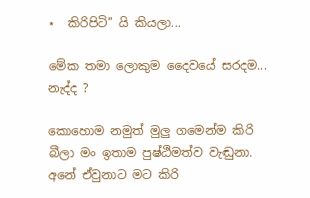⋆  කිරිපිටි’’ යි කියලා...

මේක තමා ලොකුම දෛවයේ සරදම... නැද්ද ?

කොහොම නමුත් මුලු ගමෙන්ම කිරි බීලා මං ඉතාම පුෂ්ඨිමත්ව වැඬුනා. අනේ ඒවුනාට මට කිරි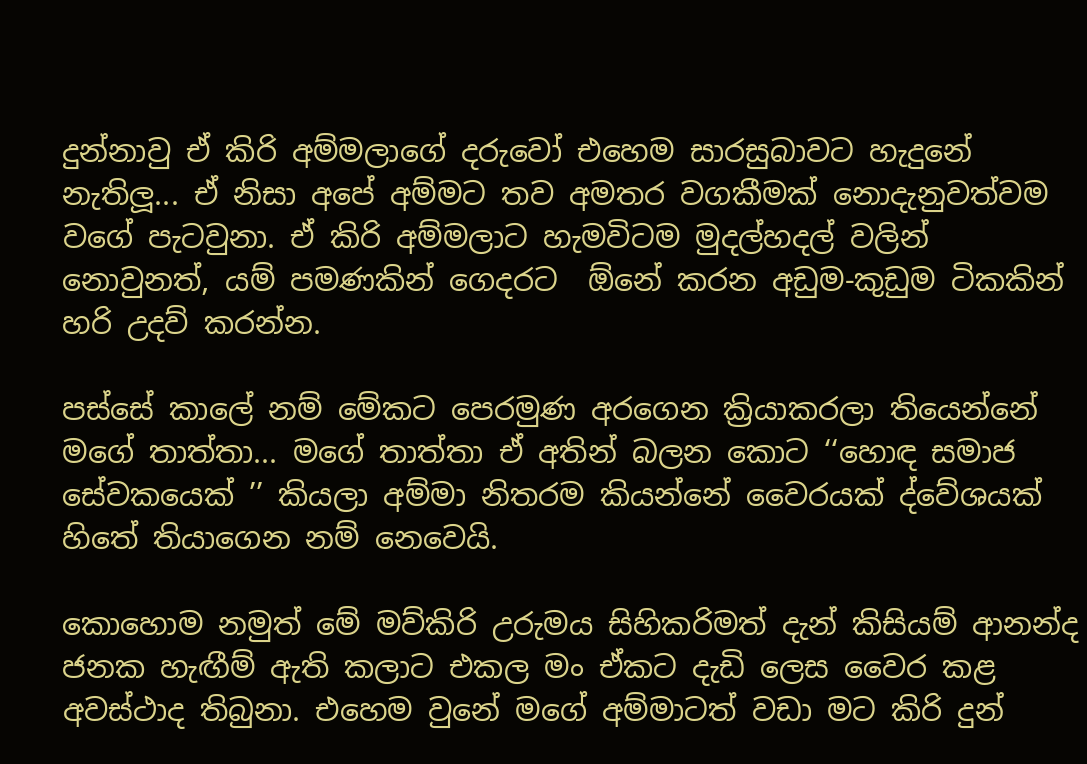දුන්නාවු ඒ කිරි අම්මලාගේ දරුවෝ එහෙම සාරසුබාවට හැදුනේ නැතිලූ... ඒ නිසා අපේ අම්මට තව අමතර වගකීමක් නොදැනුවත්වම වගේ පැටවුනා. ඒ කිරි අම්මලාට හැමවිටම මුදල්හදල් වලින් නොවුනත්, යම් පමණකින් ගෙදරට  ඕනේ කරන අඩුම-කුඩුම ටිකකින් හරි උදව් කරන්න.

පස්සේ කාලේ නම් මේකට පෙරමුණ අරගෙන ක්‍රියාකරලා තියෙන්නේ මගේ තාත්තා... මගේ තාත්තා ඒ අතින් බලන කොට ‘‘හොඳ සමාජ සේවකයෙක් ’’ කියලා අම්මා නිතරම කියන්නේ වෛරයක් ද්වේශයක් හිතේ තියාගෙන නම් නෙවෙයි.

කොහොම නමුත් මේ මව්කිරි උරුමය සිහිකරිමත් දැන් කිසියම් ආනන්ද ජනක හැඟීම් ඇති කලාට එකල මං ඒකට දැඩි ලෙස වෛර කළ අවස්ථාද තිබුනා. එහෙම වුනේ මගේ අම්මාටත් වඩා මට කිරි දුන්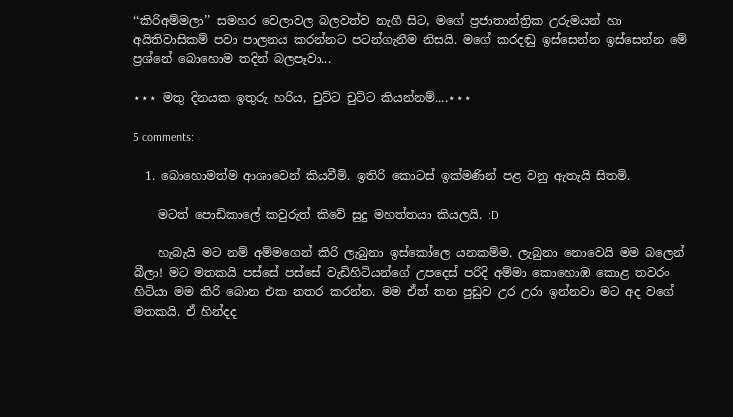‘‘කිරිඅම්මලා’’ සමහර වෙලාවල බලවත්ව නැගී සිට, මගේ ප්‍රජාතාන්ත්‍රික උරුමයන් හා අයිතිවාසිකම් පවා පාලනය කරන්නට පටන්ගැනීම නිසයි. මගේ කරදඬු ඉස්සෙන්න ඉස්සෙන්න මේ ප්‍රශ්නේ බොහොම තදින් බලපෑවා...

⋆⋆⋆ මතු දිනයක ඉතුරු හරිය, චුට්ට චුට්ට කියන්නම්....⋆⋆⋆

5 comments:

  1. බොහොමත්ම ආශාවෙන් කියවීමි. ඉතිරි කොටස් ඉක්මණින් පළ වනු ඇතැයි සිතමි.

    මටත් පොඩිකාලේ කවුරුත් කිවේ සුදු මහත්තයා කියලයි. :D

    හැබැයි මට නම් අම්මගෙන් කිරි ලැබුනා ඉස්කෝලෙ යනකම්ම. ලැබුනා නොවෙයි මම බලෙන් බීලා! මට මතකයි පස්සේ පස්සේ වැඩිහිටියන්ගේ උපදෙස් පරිදි අම්මා කොහොඹ කොළ තවරං හිටියා මම කිරි බොන එක නතර කරන්න. මම ඒත් තන පුඩුව උර උරා ඉන්නවා මට අද වගේ මතකයි. ඒ හින්දද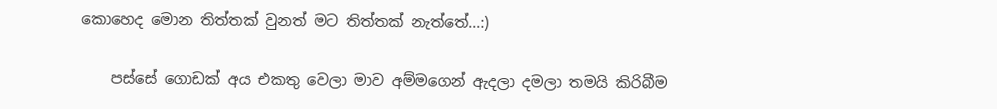කොහෙද මොන තිත්තක් වුනත් මට තිත්තක් නැත්තේ...:)

    පස්සේ ගොඩක් අය එකතු වෙලා මාව අම්මගෙන් ඇදලා දමලා තමයි කිරිබීම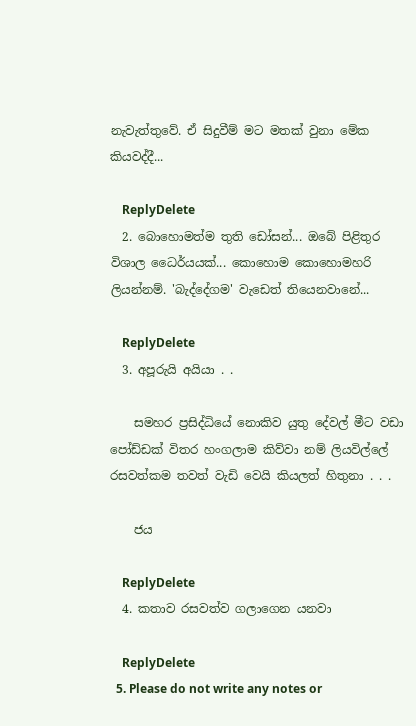නැවැත්තුවේ. ඒ සිදුවීම් මට මතක් වුනා මේක කියවද්දී...

    ReplyDelete
  2. බොහොමත්ම තුති ඩෝසන්... ඔබේ පිළිතුර විශාල ධෛර්යයක්... කොහොම කොහොමහරි ලියන්නම්. 'බැද්දේගම' වැඩෙත් තියෙනවානේ...

    ReplyDelete
  3. අපූරුයි අයියා . .

    සමහර ප්‍රසිද්ධියේ නොකිව යුතු දේවල් මීට වඩා පෝඩ්ඩක් විතර හංගලාම කිව්වා නම් ලියවිල්ලේ රසවත්කම තවත් වැඩි වෙයි කියලත් හිතුනා . . .

    ජය

    ReplyDelete
  4. කතාව රසවත්ව ගලාගෙන යනවා

    ReplyDelete
  5. Please do not write any notes or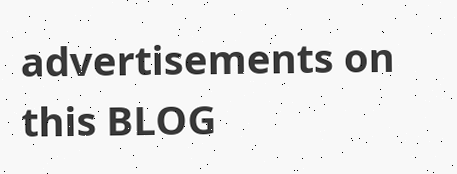advertisements on this BLOG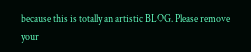because this is totally an artistic BLOG. Please remove your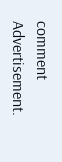comment Advertisement.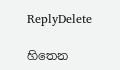ReplyDelete

හිතෙන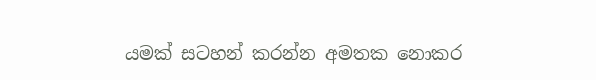යමක් සටහන් කරන්න අමතක නොකර